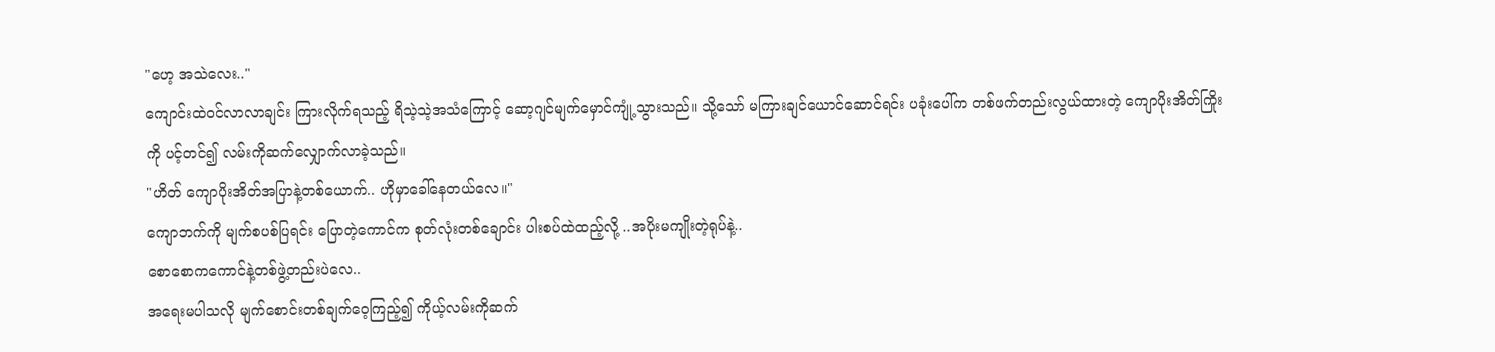"ဟေ့ အသဲလေး.."
ကျောင်းထဲဝင်လာလာချင်း ကြားလိုက်ရသည့် ရိသဲ့သဲ့အသံကြောင့် ဆော့ဂျင်မျက်မှောင်ကျုံ့သွားသည်။ သို့သော် မကြားချင်ယောင်ဆောင်ရင်း ပခုံးပေါ်က တစ်ဖက်တည်းလွယ်ထားတဲ့ ကျောပိုးအိတ်ကြိုးကို ပင့်တင်၍ လမ်းကိုဆက်လျှောက်လာခဲ့သည်။
"ဟိတ် ကျောပိုးအိတ်အပြာနဲ့တစ်ယောက်.. ဟိုမှာခေါ်နေတယ်လေ။"
ကျောဘက်ကို မျက်စပစ်ပြရင်း ပြောတဲ့ကောင်က စုတ်လုံးတစ်ချောင်း ပါးစပ်ထဲထည့်လို့ ..အပိုးမကျိုးတဲ့ရုပ်နဲ့..
စောစောကကောင်နဲ့တစ်ဖွဲ့တည်းပဲလေ..
အရေးမပါသလို မျက်စောင်းတစ်ချက်ဝေ့ကြည့်၍ ကိုယ့်လမ်းကိုဆက်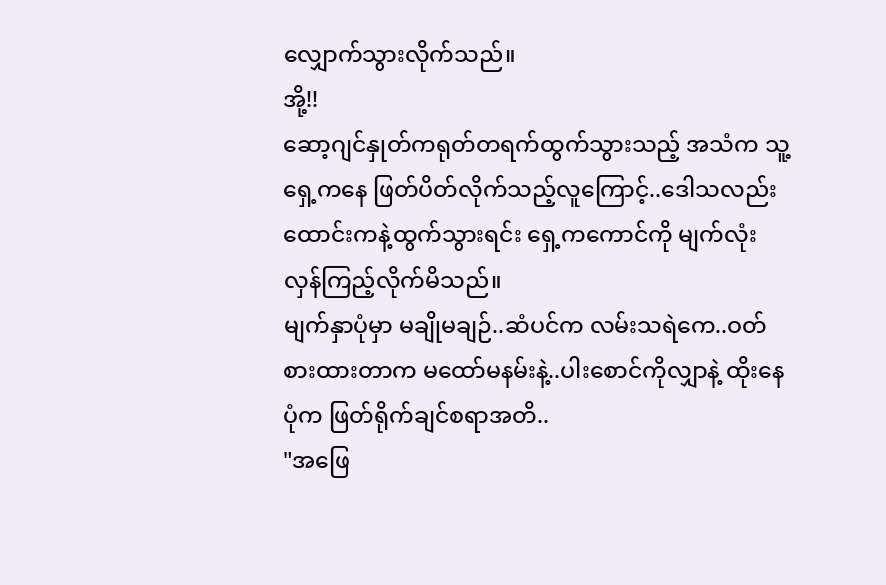လျှောက်သွားလိုက်သည်။
အို့!!
ဆော့ဂျင်နှုတ်ကရုတ်တရက်ထွက်သွားသည့် အသံက သူ့ရှေ့ကနေ ဖြတ်ပိတ်လိုက်သည့်လူကြောင့်..ဒေါသလည်းထောင်းကနဲ့ထွက်သွားရင်း ရှေ့ကကောင်ကို မျက်လုံးလှန်ကြည့်လိုက်မိသည်။
မျက်နှာပုံမှာ မချိုမချဉ်..ဆံပင်က လမ်းသရဲကေ..ဝတ်စားထားတာက မထော်မနမ်းနဲ့..ပါးစောင်ကိုလျှာနဲ့ ထိုးနေပုံက ဖြတ်ရိုက်ချင်စရာအတိ..
"အဖြေ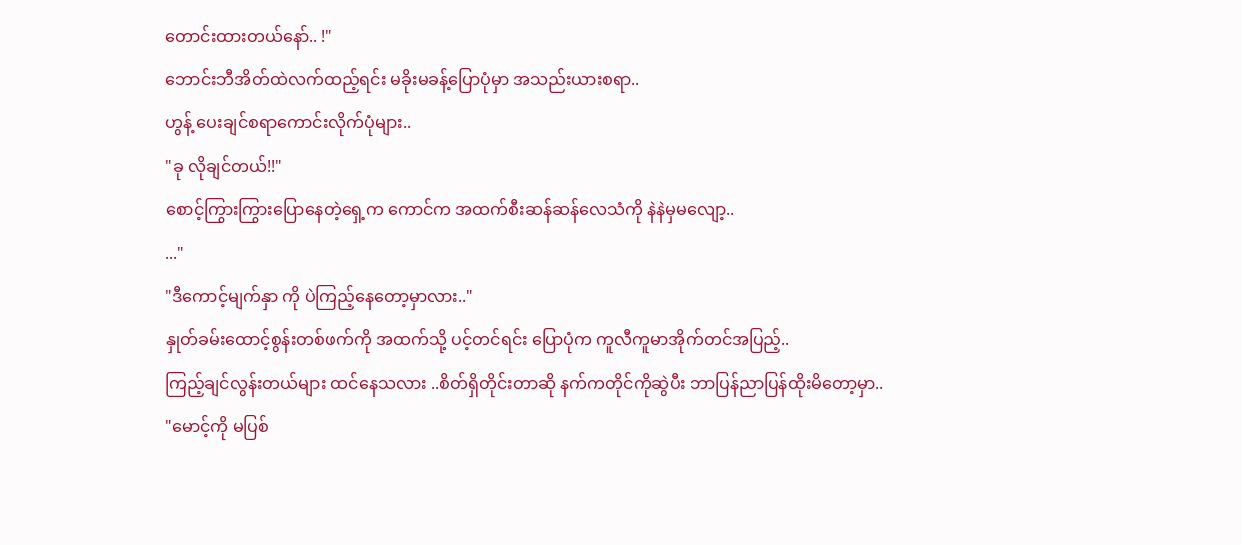တောင်းထားတယ်နော်.. !"
ဘောင်းဘီအိတ်ထဲလက်ထည့်ရင်း မခိုးမခန့်ပြောပုံမှာ အသည်းယားစရာ..
ဟွန့် ပေးချင်စရာကောင်းလိုက်ပုံများ..
"ခု လိုချင်တယ်!!"
စောင့်ကြွားကြွားပြောနေတဲ့ရှေ့က ကောင်က အထက်စီးဆန်ဆန်လေသံကို နဲနဲမှမလျော့..
..."
"ဒီကောင့်မျက်နှာ ကို ပဲကြည့်နေတော့မှာလား.."
နှုတ်ခမ်းထောင့်စွန်းတစ်ဖက်ကို အထက်သို့ ပင့်တင်ရင်း ပြောပုံက ကူလီကူမာအိုက်တင်အပြည့်..
ကြည့်ချင်လွန်းတယ်များ ထင်နေသလား ..စိတ်ရှိတိုင်းတာဆို နက်ကတိုင်ကိုဆွဲပီး ဘာပြန်ညာပြန်ထိုးမိတော့မှာ..
"မောင့်ကို မပြစ်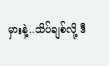မှားနဲ့..သိပ်ချစ်လို့ ဒီ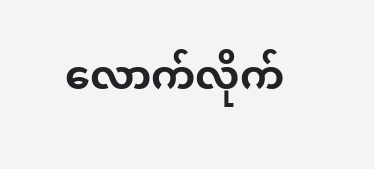လောက်လိုက်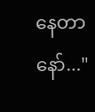နေတာနော်..."